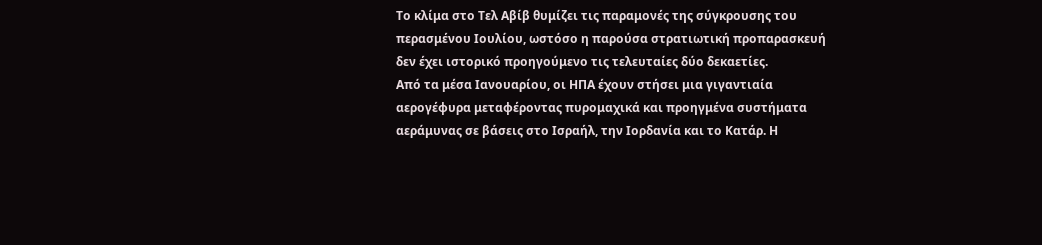Το κλίμα στο Τελ Αβίβ θυμίζει τις παραμονές της σύγκρουσης του περασμένου Ιουλίου, ωστόσο η παρούσα στρατιωτική προπαρασκευή δεν έχει ιστορικό προηγούμενο τις τελευταίες δύο δεκαετίες.
Από τα μέσα Ιανουαρίου, οι ΗΠΑ έχουν στήσει μια γιγαντιαία αερογέφυρα μεταφέροντας πυρομαχικά και προηγμένα συστήματα αεράμυνας σε βάσεις στο Ισραήλ, την Ιορδανία και το Κατάρ. Η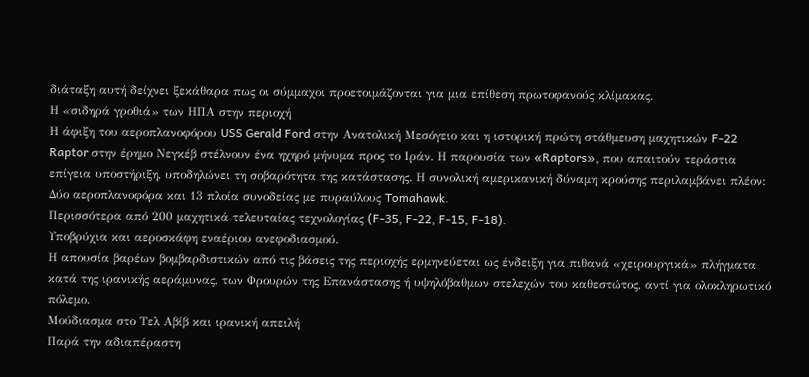διάταξη αυτή δείχνει ξεκάθαρα πως οι σύμμαχοι προετοιμάζονται για μια επίθεση πρωτοφανούς κλίμακας.
Η «σιδηρά γροθιά» των ΗΠΑ στην περιοχή
Η άφιξη του αεροπλανοφόρου USS Gerald Ford στην Ανατολική Μεσόγειο και η ιστορική πρώτη στάθμευση μαχητικών F-22 Raptor στην έρημο Νεγκέβ στέλνουν ένα ηχηρό μήνυμα προς το Ιράν. Η παρουσία των «Raptors», που απαιτούν τεράστια επίγεια υποστήριξη, υποδηλώνει τη σοβαρότητα της κατάστασης. Η συνολική αμερικανική δύναμη κρούσης περιλαμβάνει πλέον:
Δύο αεροπλανοφόρα και 13 πλοία συνοδείας με πυραύλους Tomahawk.
Περισσότερα από 200 μαχητικά τελευταίας τεχνολογίας (F-35, F-22, F-15, F-18).
Υποβρύχια και αεροσκάφη εναέριου ανεφοδιασμού.
Η απουσία βαρέων βομβαρδιστικών από τις βάσεις της περιοχής ερμηνεύεται ως ένδειξη για πιθανά «χειρουργικά» πλήγματα κατά της ιρανικής αεράμυνας, των Φρουρών της Επανάστασης ή υψηλόβαθμων στελεχών του καθεστώτος, αντί για ολοκληρωτικό πόλεμο.
Μούδιασμα στο Τελ Αβίβ και ιρανική απειλή
Παρά την αδιαπέραστη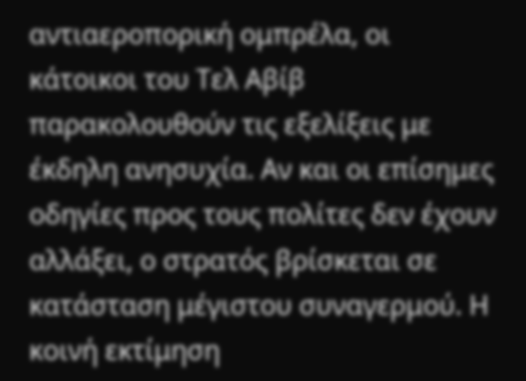αντιαεροπορική ομπρέλα, οι κάτοικοι του Τελ Αβίβ παρακολουθούν τις εξελίξεις με έκδηλη ανησυχία. Αν και οι επίσημες οδηγίες προς τους πολίτες δεν έχουν αλλάξει, ο στρατός βρίσκεται σε κατάσταση μέγιστου συναγερμού. Η κοινή εκτίμηση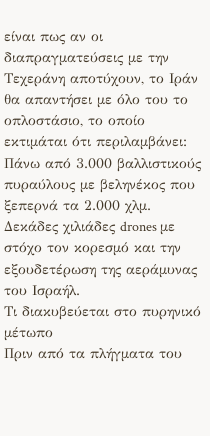είναι πως αν οι διαπραγματεύσεις με την Τεχεράνη αποτύχουν, το Ιράν θα απαντήσει με όλο του το οπλοστάσιο, το οποίο εκτιμάται ότι περιλαμβάνει:
Πάνω από 3.000 βαλλιστικούς πυραύλους με βεληνέκος που ξεπερνά τα 2.000 χλμ.
Δεκάδες χιλιάδες drones με στόχο τον κορεσμό και την εξουδετέρωση της αεράμυνας του Ισραήλ.
Τι διακυβεύεται στο πυρηνικό μέτωπο
Πριν από τα πλήγματα του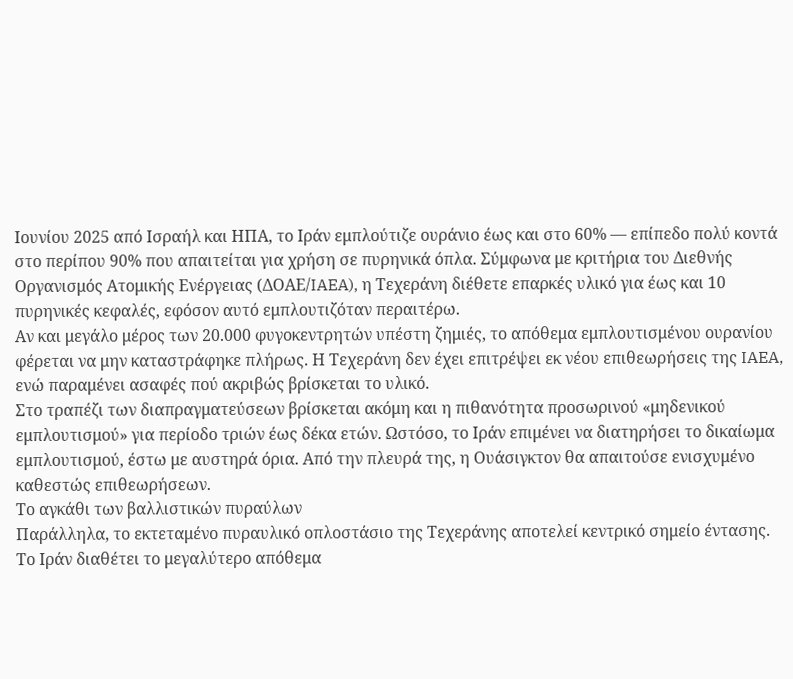Ιουνίου 2025 από Ισραήλ και ΗΠΑ, το Ιράν εμπλούτιζε ουράνιο έως και στο 60% — επίπεδο πολύ κοντά στο περίπου 90% που απαιτείται για χρήση σε πυρηνικά όπλα. Σύμφωνα με κριτήρια του Διεθνής Οργανισμός Ατομικής Ενέργειας (ΔΟΑΕ/IAEA), η Τεχεράνη διέθετε επαρκές υλικό για έως και 10 πυρηνικές κεφαλές, εφόσον αυτό εμπλουτιζόταν περαιτέρω.
Αν και μεγάλο μέρος των 20.000 φυγοκεντρητών υπέστη ζημιές, το απόθεμα εμπλουτισμένου ουρανίου φέρεται να μην καταστράφηκε πλήρως. Η Τεχεράνη δεν έχει επιτρέψει εκ νέου επιθεωρήσεις της IAEA, ενώ παραμένει ασαφές πού ακριβώς βρίσκεται το υλικό.
Στο τραπέζι των διαπραγματεύσεων βρίσκεται ακόμη και η πιθανότητα προσωρινού «μηδενικού εμπλουτισμού» για περίοδο τριών έως δέκα ετών. Ωστόσο, το Ιράν επιμένει να διατηρήσει το δικαίωμα εμπλουτισμού, έστω με αυστηρά όρια. Από την πλευρά της, η Ουάσιγκτον θα απαιτούσε ενισχυμένο καθεστώς επιθεωρήσεων.
Το αγκάθι των βαλλιστικών πυραύλων
Παράλληλα, το εκτεταμένο πυραυλικό οπλοστάσιο της Τεχεράνης αποτελεί κεντρικό σημείο έντασης. Το Ιράν διαθέτει το μεγαλύτερο απόθεμα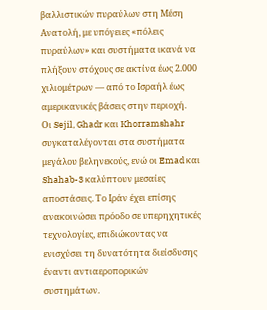βαλλιστικών πυραύλων στη Μέση Ανατολή, με υπόγειες «πόλεις πυραύλων» και συστήματα ικανά να πλήξουν στόχους σε ακτίνα έως 2.000 χιλιομέτρων — από το Ισραήλ έως αμερικανικές βάσεις στην περιοχή.
Οι Sejil, Ghadr και Khorramshahr συγκαταλέγονται στα συστήματα μεγάλου βεληνεκούς, ενώ οι Emad και Shahab-3 καλύπτουν μεσαίες αποστάσεις. Το Ιράν έχει επίσης ανακοινώσει πρόοδο σε υπερηχητικές τεχνολογίες, επιδιώκοντας να ενισχύσει τη δυνατότητα διείσδυσης έναντι αντιαεροπορικών συστημάτων.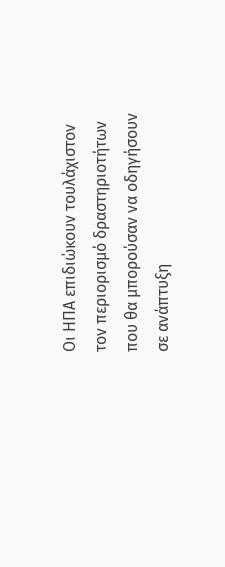Οι ΗΠΑ επιδιώκουν τουλάχιστον τον περιορισμό δραστηριοτήτων που θα μπορούσαν να οδηγήσουν σε ανάπτυξη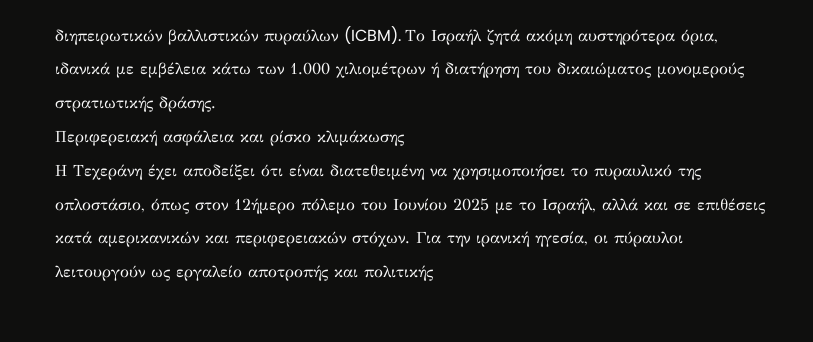διηπειρωτικών βαλλιστικών πυραύλων (ICBM). Το Ισραήλ ζητά ακόμη αυστηρότερα όρια, ιδανικά με εμβέλεια κάτω των 1.000 χιλιομέτρων ή διατήρηση του δικαιώματος μονομερούς στρατιωτικής δράσης.
Περιφερειακή ασφάλεια και ρίσκο κλιμάκωσης
Η Τεχεράνη έχει αποδείξει ότι είναι διατεθειμένη να χρησιμοποιήσει το πυραυλικό της οπλοστάσιο, όπως στον 12ήμερο πόλεμο του Ιουνίου 2025 με το Ισραήλ, αλλά και σε επιθέσεις κατά αμερικανικών και περιφερειακών στόχων. Για την ιρανική ηγεσία, οι πύραυλοι λειτουργούν ως εργαλείο αποτροπής και πολιτικής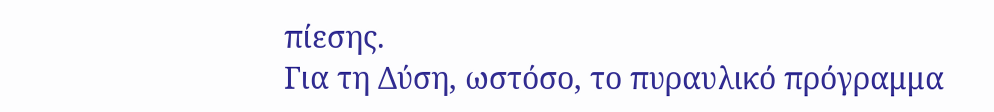πίεσης.
Για τη Δύση, ωστόσο, το πυραυλικό πρόγραμμα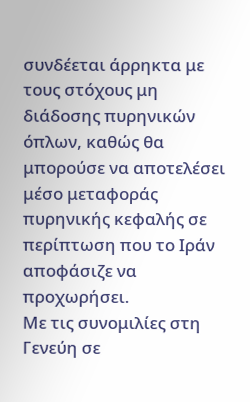συνδέεται άρρηκτα με τους στόχους μη διάδοσης πυρηνικών όπλων, καθώς θα μπορούσε να αποτελέσει μέσο μεταφοράς πυρηνικής κεφαλής σε περίπτωση που το Ιράν αποφάσιζε να προχωρήσει.
Με τις συνομιλίες στη Γενεύη σε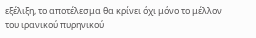εξέλιξη, το αποτέλεσμα θα κρίνει όχι μόνο το μέλλον του ιρανικού πυρηνικού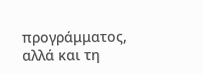προγράμματος, αλλά και τη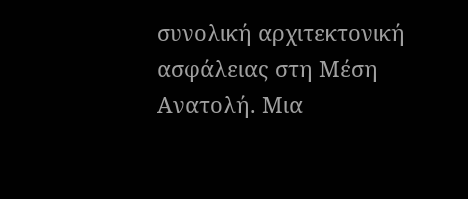συνολική αρχιτεκτονική ασφάλειας στη Μέση Ανατολή. Μια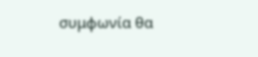συμφωνία θα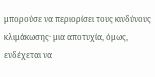μπορούσε να περιορίσει τους κινδύνους κλιμάκωσης· μια αποτυχία, όμως, ενδέχεται να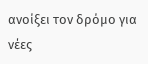ανοίξει τον δρόμο για νέες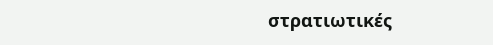στρατιωτικές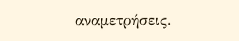αναμετρήσεις.